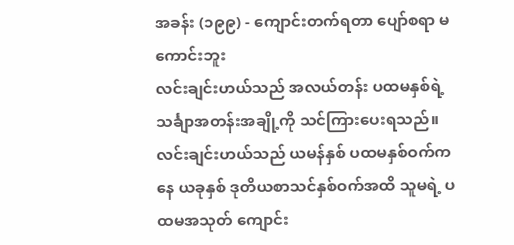အခန်း (၁၉၉) - ကျောင်းတက်ရတာ ပျော်စရာ မကောင်းဘူး
လင်းချင်းဟယ်သည် အလယ်တန်း ပထမနှစ်ရဲ့ သင်္ချာအတန်းအချို့ကို သင်ကြားပေးရသည်။
လင်းချင်းဟယ်သည် ယမန်နှစ် ပထမနှစ်ဝက်ကနေ ယခုနှစ် ဒုတိယစာသင်နှစ်ဝက်အထိ သူမရဲ့ ပထမအသုတ် ကျောင်း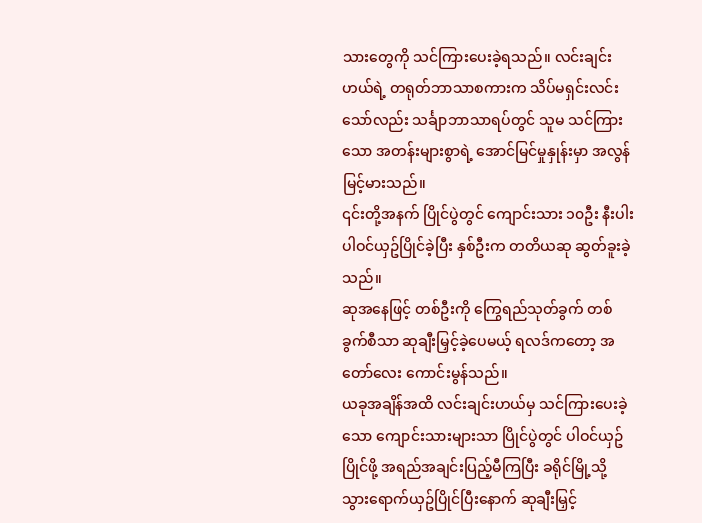သားတွေကို သင်ကြားပေးခဲ့ရသည်။ လင်းချင်းဟယ်ရဲ့ တရုတ်ဘာသာစကားက သိပ်မရှင်းလင်းသော်လည်း သင်္ချာဘာသာရပ်တွင် သူမ သင်ကြားသော အတန်းများစွာရဲ့ အောင်မြင်မှုနှုန်းမှာ အလွန်မြင့်မားသည်။
၎င်းတို့အနက် ပြိုင်ပွဲတွင် ကျောင်းသား ၁၀ဦး နီးပါး ပါဝင်ယှဥ်ပြိုင်ခဲ့ပြီး နှစ်ဦးက တတိယဆု ဆွတ်ခူးခဲ့သည်။
ဆုအနေဖြင့် တစ်ဦးကို ကြွေရည်သုတ်ခွက် တစ်ခွက်စီသာ ဆုချီးမြှင့်ခဲ့ပေမယ့် ရလဒ်ကတော့ အတော်လေး ကောင်းမွန်သည်။
ယခုအချိန်အထိ လင်းချင်းဟယ်မှ သင်ကြားပေးခဲ့သော ကျောင်းသားများသာ ပြိုင်ပွဲတွင် ပါဝင်ယှဥ်ပြိုင်ဖို့ အရည်အချင်းပြည့်မီကြပြီး ခရိုင်မြို့သို့ သွားရောက်ယှဥ်ပြိုင်ပြီးနောက် ဆုချီးမြှင့်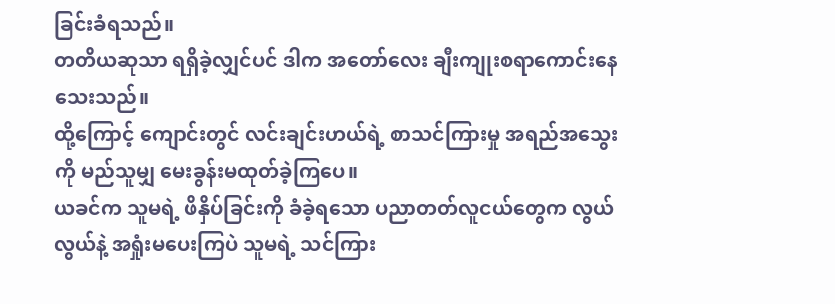ခြင်းခံရသည်။
တတိယဆုသာ ရရှိခဲ့လျှင်ပင် ဒါက အတော်လေး ချီးကျုးစရာကောင်းနေသေးသည်။
ထို့ကြောင့် ကျောင်းတွင် လင်းချင်းဟယ်ရဲ့ စာသင်ကြားမှု အရည်အသွေးကို မည်သူမျှ မေးခွန်းမထုတ်ခဲ့ကြပေ။
ယခင်က သူမရဲ့ ဖိနှိပ်ခြင်းကို ခံခဲ့ရသော ပညာတတ်လူငယ်တွေက လွယ်လွယ်နဲ့ အရှုံးမပေးကြပဲ သူမရဲ့ သင်ကြား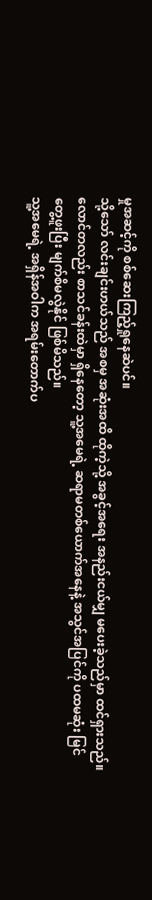မှုအဆင့်ကို စစ်ဆေးကြည့်ရှုနေဆဲပင်။
သို့သော် လင်းချင်းဟယ်သည် အစမှ အဆုံးအထိ ထိုကဲ့သို့ အခွင့်အရေး အနည်းငယ်မျှ မပေးခဲ့သည်မှာ ထင်ရှားသည်။
လောင်တလည်း စာသင်ခန်းထဲမှာ ရှိနေတော့ သူ့အမေရဲ့ ဆရာမတစ်ယောက်အနေနဲ့ အသွင်အပြင်ကို ပထမဆုံး မြင်တွေ့ဖူးပြီး မျက်စိမလွဲနိုင် ဖြစ်မိသည်။
သူ့အမေရဲ့ အရှိန်အဝါက အရမ်းတောက်ပ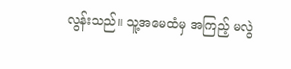လွန်းသည်။ သူ့အမေထံမှ အကြည့် မလွဲ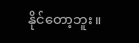နိုင်တော့ဘူး။